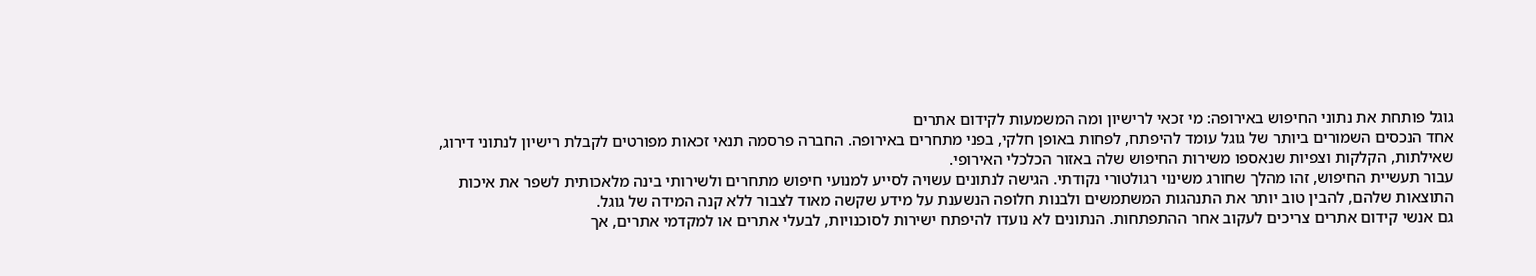גוגל פותחת את נתוני החיפוש באירופה: מי זכאי לרישיון ומה המשמעות לקידום אתרים
אחד הנכסים השמורים ביותר של גוגל עומד להיפתח, לפחות באופן חלקי, בפני מתחרים באירופה. החברה פרסמה תנאי זכאות מפורטים לקבלת רישיון לנתוני דירוג, שאילתות, הקלקות וצפיות שנאספו משירות החיפוש שלה באזור הכלכלי האירופי.
עבור תעשיית החיפוש, זהו מהלך שחורג משינוי רגולטורי נקודתי. הגישה לנתונים עשויה לסייע למנועי חיפוש מתחרים ולשירותי בינה מלאכותית לשפר את איכות התוצאות שלהם, להבין טוב יותר את התנהגות המשתמשים ולבנות חלופה הנשענת על מידע שקשה מאוד לצבור ללא קנה המידה של גוגל.
גם אנשי קידום אתרים צריכים לעקוב אחר ההתפתחות. הנתונים לא נועדו להיפתח ישירות לסוכנויות, לבעלי אתרים או למקדמי אתרים, אך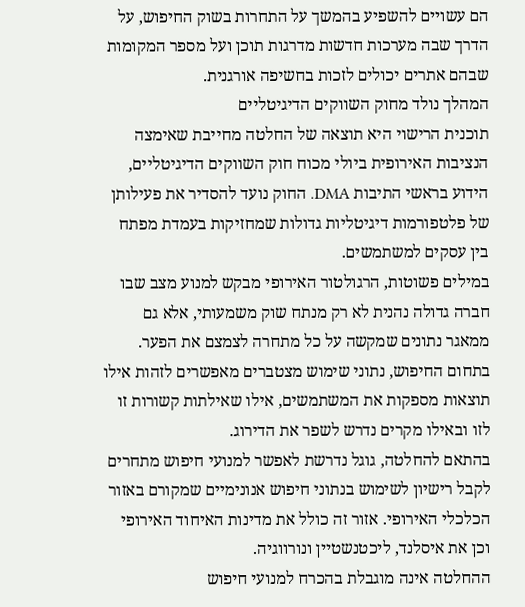הם עשויים להשפיע בהמשך על התחרות בשוק החיפוש, על הדרך שבה מערכות חדשות מדרגות תוכן ועל מספר המקומות שבהם אתרים יכולים לזכות בחשיפה אורגנית.
המהלך נולד מחוק השווקים הדיגיטליים
תוכנית הרישוי היא תוצאה של החלטה מחייבת שאימצה הנציבות האירופית ביולי מכוח חוק השווקים הדיגיטליים, הידוע בראשי התיבות DMA. החוק נועד להסדיר את פעילותן של פלטפורמות דיגיטליות גדולות שמחזיקות בעמדת מפתח בין עסקים למשתמשים.
במילים פשוטות, הרגולטור האירופי מבקש למנוע מצב שבו חברה גדולה נהנית לא רק מנתח שוק משמעותי, אלא גם ממאגר נתונים שמקשה על כל מתחרה לצמצם את הפער. בתחום החיפוש, נתוני שימוש מצטברים מאפשרים לזהות אילו תוצאות מספקות את המשתמשים, אילו שאילתות קשורות זו לזו ובאילו מקרים נדרש לשפר את הדירוג.
בהתאם להחלטה, גוגל נדרשת לאפשר למנועי חיפוש מתחרים לקבל רישיון לשימוש בנתוני חיפוש אנונימיים שמקורם באזור הכלכלי האירופי. אזור זה כולל את מדינות האיחוד האירופי וכן את איסלנד, ליכטנשטיין ונורווגיה.
ההחלטה אינה מוגבלת בהכרח למנועי חיפוש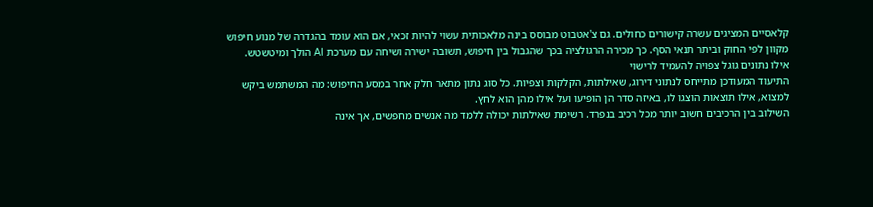קלאסיים המציגים עשרה קישורים כחולים. גם צ'אטבוט מבוסס בינה מלאכותית עשוי להיות זכאי, אם הוא עומד בהגדרה של מנוע חיפוש מקוון לפי החוק וביתר תנאי הסף. כך מכירה הרגולציה בכך שהגבול בין חיפוש, תשובה ישירה ושיחה עם מערכת AI הולך ומיטשטש.
אילו נתונים גוגל צפויה להעמיד לרישוי
התיעוד המעודכן מתייחס לנתוני דירוג, שאילתות, הקלקות וצפיות. כל סוג נתון מתאר חלק אחר במסע החיפוש: מה המשתמש ביקש למצוא, אילו תוצאות הוצגו לו, באיזה סדר הן הופיעו ועל אילו מהן הוא לחץ.
השילוב בין הרכיבים חשוב יותר מכל רכיב בנפרד. רשימת שאילתות יכולה ללמד מה אנשים מחפשים, אך אינה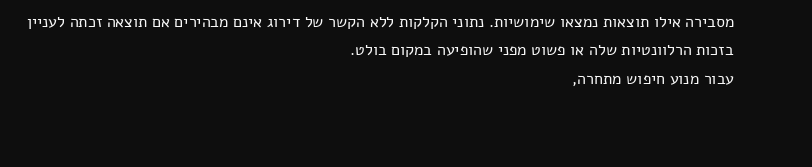מסבירה אילו תוצאות נמצאו שימושיות. נתוני הקלקות ללא הקשר של דירוג אינם מבהירים אם תוצאה זכתה לעניין בזכות הרלוונטיות שלה או פשוט מפני שהופיעה במקום בולט.
עבור מנוע חיפוש מתחרה,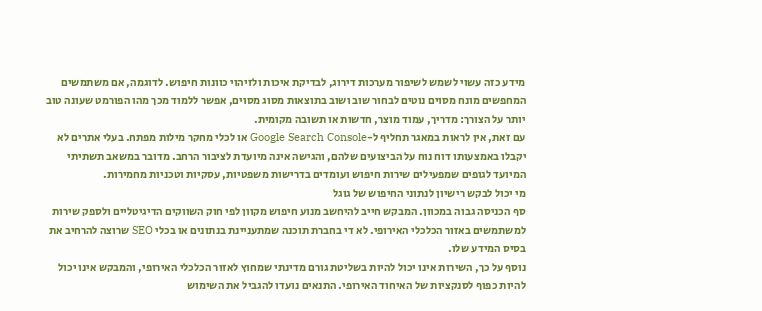מידע כזה עשוי לשמש לשיפור מערכות דירוג, לבדיקת איכות ולזיהוי כוונות חיפוש. לדוגמה, אם משתמשים המחפשים מונח מסוים נוטים לבחור שוב ושוב בתוצאות מסוג מסוים, אפשר ללמוד מכך מהו הפורמט שעונה טוב יותר על הצורך: מדריך, עמוד מוצר, חדשות או תשובה מקומית.
עם זאת, אין לראות במאגר תחליף ל-Google Search Console או לכלי מחקר מילות מפתח. בעלי אתרים לא יקבלו באמצעותו דוח נוח על הביצועים שלהם, והגישה אינה מיועדת לציבור הרחב. מדובר במשאב תשתיתי המיועד לגופים שמפעילים שירות חיפוש ועומדים בדרישות משפטיות, עסקיות וטכניות מחמירות.
מי יכול לבקש רישיון לנתוני החיפוש של גוגל
סף הכניסה גבוה במכוון. המבקש חייב להיחשב מנוע חיפוש מקוון לפי חוק השווקים הדיגיטליים ולספק שירות למשתמשים באזור הכלכלי האירופי. לא די בחברת תוכנה שמתעניינת בנתונים או בכלי SEO שרוצה להרחיב את בסיס המידע שלו.
נוסף על כך, השירות אינו יכול להיות בשליטת גורם מדינתי שמחוץ לאזור הכלכלי האירופי, והמבקש אינו יכול להיות כפוף לסנקציות של האיחוד האירופי. התנאים נועדו להגביל את השימוש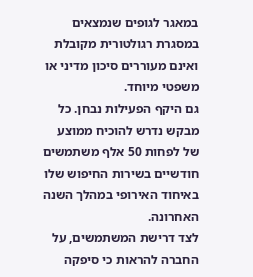במאגר לגופים שנמצאים במסגרת רגולטורית מקובלת ואינם מעוררים סיכון מדיני או משפטי מיוחד.
גם היקף הפעילות נבחן. כל מבקש נדרש להוכיח ממוצע של לפחות 50 אלף משתמשים חודשיים בשירות החיפוש שלו באיחוד האירופי במהלך השנה האחרונה.
לצד דרישת המשתמשים, על החברה להראות כי סיפקה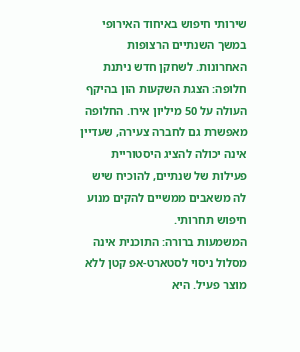שירותי חיפוש באיחוד האירופי במשך השנתיים הרצופות האחרונות. לשחקן חדש ניתנת חלופה: הצגת השקעות הון בהיקף העולה על 50 מיליון אירו. החלופה מאפשרת גם לחברה צעירה, שעדיין אינה יכולה להציג היסטוריית פעילות של שנתיים, להוכיח שיש לה משאבים ממשיים להקים מנוע חיפוש תחרותי.
המשמעות ברורה: התוכנית אינה מסלול ניסוי לסטארט-אפ קטן ללא מוצר פעיל. היא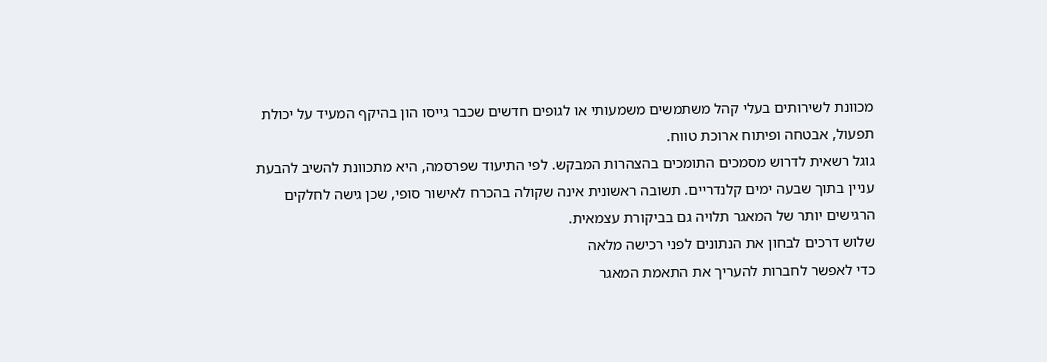מכוונת לשירותים בעלי קהל משתמשים משמעותי או לגופים חדשים שכבר גייסו הון בהיקף המעיד על יכולת תפעול, אבטחה ופיתוח ארוכת טווח.
גוגל רשאית לדרוש מסמכים התומכים בהצהרות המבקש. לפי התיעוד שפרסמה, היא מתכוונת להשיב להבעת עניין בתוך שבעה ימים קלנדריים. תשובה ראשונית אינה שקולה בהכרח לאישור סופי, שכן גישה לחלקים הרגישים יותר של המאגר תלויה גם בביקורת עצמאית.
שלוש דרכים לבחון את הנתונים לפני רכישה מלאה
כדי לאפשר לחברות להעריך את התאמת המאגר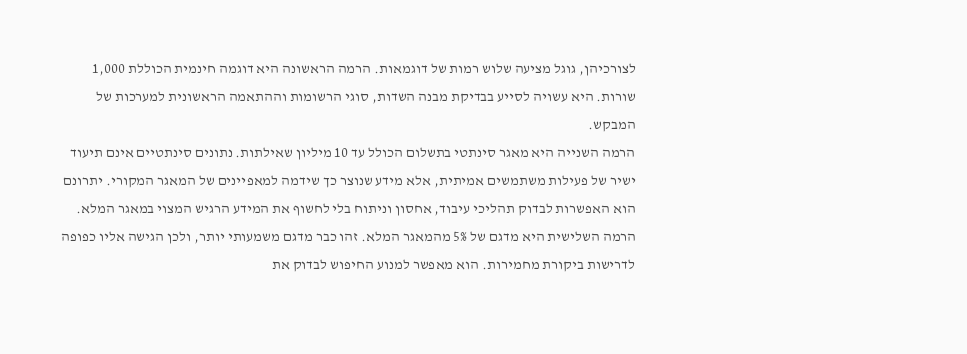לצורכיהן, גוגל מציעה שלוש רמות של דוגמאות. הרמה הראשונה היא דוגמה חינמית הכוללת 1,000 שורות. היא עשויה לסייע בבדיקת מבנה השדות, סוגי הרשומות וההתאמה הראשונית למערכות של המבקש.
הרמה השנייה היא מאגר סינתטי בתשלום הכולל עד 10 מיליון שאילתות. נתונים סינתטיים אינם תיעוד ישיר של פעילות משתמשים אמיתית, אלא מידע שנוצר כך שידמה למאפיינים של המאגר המקורי. יתרונם הוא האפשרות לבדוק תהליכי עיבוד, אחסון וניתוח בלי לחשוף את המידע הרגיש המצוי במאגר המלא.
הרמה השלישית היא מדגם של 5% מהמאגר המלא. זהו כבר מדגם משמעותי יותר, ולכן הגישה אליו כפופה לדרישות ביקורת מחמירות. הוא מאפשר למנוע החיפוש לבדוק את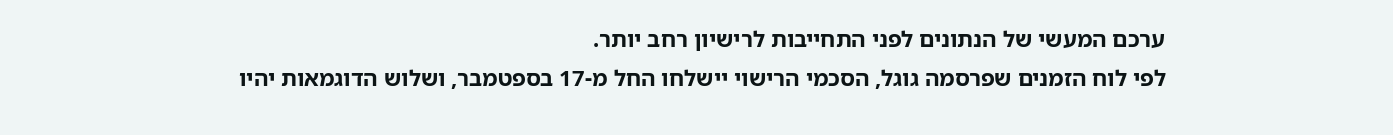ערכם המעשי של הנתונים לפני התחייבות לרישיון רחב יותר.
לפי לוח הזמנים שפרסמה גוגל, הסכמי הרישוי יישלחו החל מ-17 בספטמבר, ושלוש הדוגמאות יהיו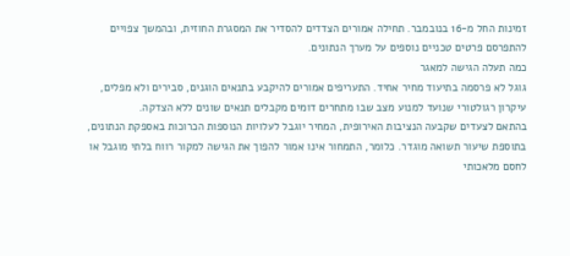זמינות החל מ-16 בנובמבר. תחילה אמורים הצדדים להסדיר את המסגרת החוזית, ובהמשך צפויים להתפרסם פרטים טכניים נוספים על מערך הנתונים.
כמה תעלה הגישה למאגר
גוגל לא פרסמה בתיעוד מחיר אחיד. התעריפים אמורים להיקבע בתנאים הוגנים, סבירים ולא מפלים, עיקרון רגולטורי שנועד למנוע מצב שבו מתחרים דומים מקבלים תנאים שונים ללא הצדקה.
בהתאם לצעדים שקבעה הנציבות האירופית, המחיר יוגבל לעלויות הנוספות הכרוכות באספקת הנתונים, בתוספת שיעור תשואה מוגדר. כלומר, התמחור אינו אמור להפוך את הגישה למקור רווח בלתי מוגבל או לחסם מלאכותי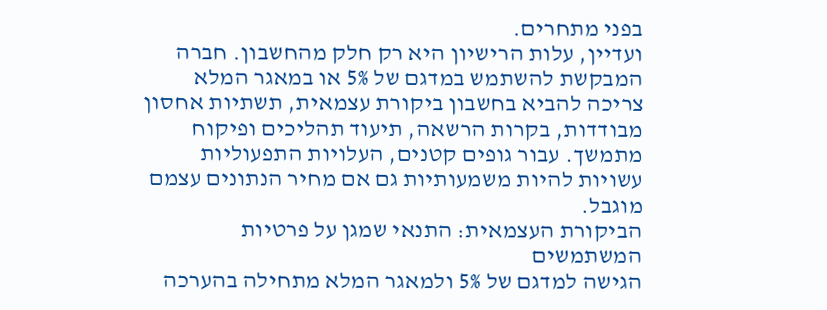בפני מתחרים.
ועדיין, עלות הרישיון היא רק חלק מהחשבון. חברה המבקשת להשתמש במדגם של 5% או במאגר המלא צריכה להביא בחשבון ביקורת עצמאית, תשתיות אחסון מבודדות, בקרות הרשאה, תיעוד תהליכים ופיקוח מתמשך. עבור גופים קטנים, העלויות התפעוליות עשויות להיות משמעותיות גם אם מחיר הנתונים עצמם מוגבל.
הביקורת העצמאית: התנאי שמגן על פרטיות המשתמשים
הגישה למדגם של 5% ולמאגר המלא מתחילה בהערכה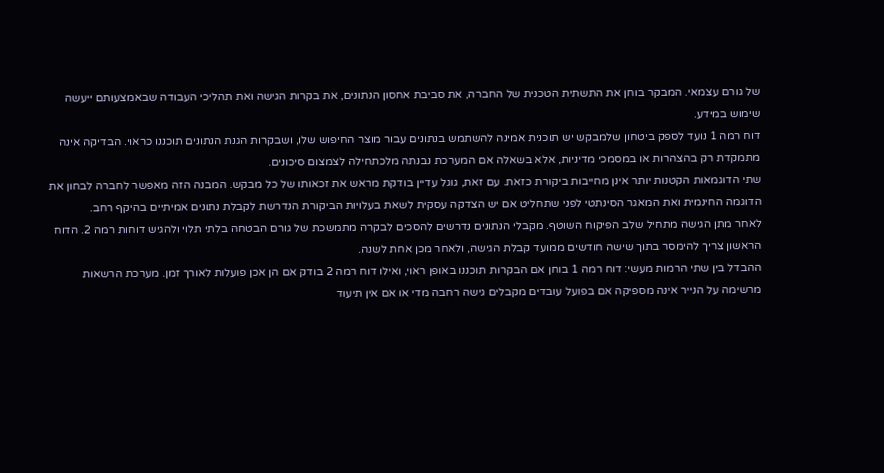של גורם עצמאי. המבקר בוחן את התשתית הטכנית של החברה, את סביבת אחסון הנתונים, את בקרות הגישה ואת תהליכי העבודה שבאמצעותם ייעשה שימוש במידע.
דוח רמה 1 נועד לספק ביטחון שלמבקש יש תוכנית אמינה להשתמש בנתונים עבור מוצר החיפוש שלו, ושבקרות הגנת הנתונים תוכננו כראוי. הבדיקה אינה מתמקדת רק בהצהרות או במסמכי מדיניות, אלא בשאלה אם המערכת נבנתה מלכתחילה לצמצום סיכונים.
שתי הדוגמאות הקטנות יותר אינן מחייבות ביקורת כזאת. עם זאת, גוגל עדיין בודקת מראש את זכאותו של כל מבקש. המבנה הזה מאפשר לחברה לבחון את הדוגמה החינמית ואת המאגר הסינתטי לפני שתחליט אם יש הצדקה עסקית לשאת בעלויות הביקורת הנדרשת לקבלת נתונים אמיתיים בהיקף רחב.
לאחר מתן הגישה מתחיל שלב הפיקוח השוטף. מקבלי הנתונים נדרשים להסכים לבקרה מתמשכת של גורם הבטחה בלתי תלוי ולהגיש דוחות רמה 2. הדוח הראשון צריך להימסר בתוך שישה חודשים ממועד קבלת הגישה, ולאחר מכן אחת לשנה.
ההבדל בין שתי הרמות מעשי: דוח רמה 1 בוחן אם הבקרות תוכננו באופן ראוי, ואילו דוח רמה 2 בודק אם הן אכן פועלות לאורך זמן. מערכת הרשאות מרשימה על הנייר אינה מספיקה אם בפועל עובדים מקבלים גישה רחבה מדי או אם אין תיעוד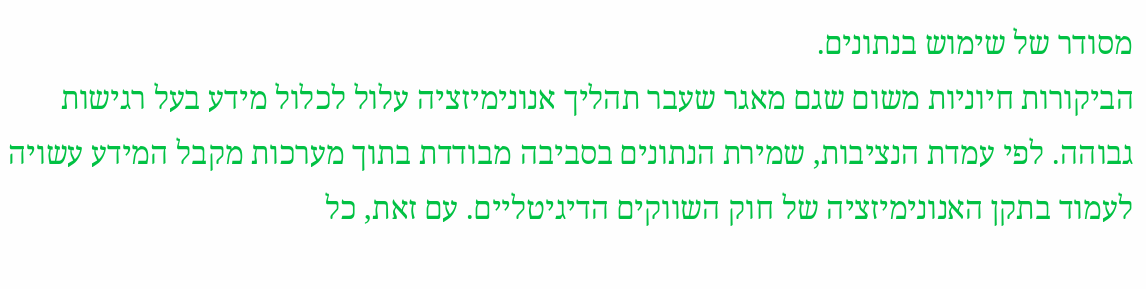מסודר של שימוש בנתונים.
הביקורות חיוניות משום שגם מאגר שעבר תהליך אנונימיזציה עלול לכלול מידע בעל רגישות גבוהה. לפי עמדת הנציבות, שמירת הנתונים בסביבה מבודדת בתוך מערכות מקבל המידע עשויה לעמוד בתקן האנונימיזציה של חוק השווקים הדיגיטליים. עם זאת, כל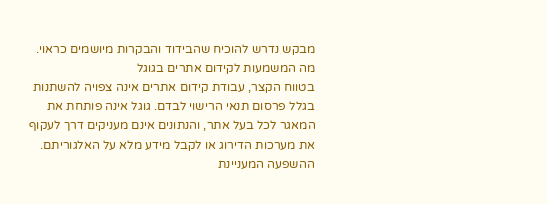מבקש נדרש להוכיח שהבידוד והבקרות מיושמים כראוי.
מה המשמעות לקידום אתרים בגוגל
בטווח הקצר, עבודת קידום אתרים אינה צפויה להשתנות בגלל פרסום תנאי הרישוי לבדם. גוגל אינה פותחת את המאגר לכל בעל אתר, והנתונים אינם מעניקים דרך לעקוף את מערכות הדירוג או לקבל מידע מלא על האלגוריתם.
ההשפעה המעניינת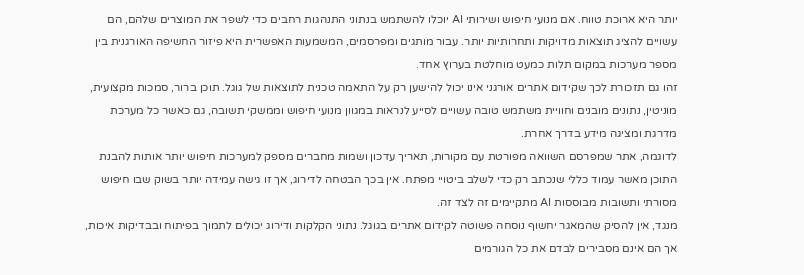יותר היא ארוכת טווח. אם מנועי חיפוש ושירותי AI יוכלו להשתמש בנתוני התנהגות רחבים כדי לשפר את המוצרים שלהם, הם עשויים להציג תוצאות מדויקות ותחרותיות יותר. עבור מותגים ומפרסמים, המשמעות האפשרית היא פיזור החשיפה האורגנית בין מספר מערכות במקום תלות כמעט מוחלטת בערוץ אחד.
זהו גם תזכורת לכך שקידום אתרים אורגני אינו יכול להישען רק על התאמה טכנית לתוצאות של גוגל. תוכן ברור, סמכות מקצועית, מוניטין, נתונים מובנים וחוויית משתמש טובה עשויים לסייע לנראות במגוון מנועי חיפוש וממשקי תשובה, גם כאשר כל מערכת מדרגת ומציגה מידע בדרך אחרת.
לדוגמה, אתר שמפרסם השוואה מפורטת עם מקורות, תאריך עדכון ושמות מחברים מספק למערכות חיפוש יותר אותות להבנת התוכן מאשר עמוד כללי שנכתב רק כדי לשלב ביטויי מפתח. אין בכך הבטחה לדירוג, אך זו גישה עמידה יותר בשוק שבו חיפוש מסורתי ותשובות מבוססות AI מתקיימים זה לצד זה.
מנגד, אין להסיק שהמאגר יחשוף נוסחה פשוטה לקידום אתרים בגוגל. נתוני הקלקות ודירוג יכולים לתמוך בפיתוח ובבדיקות איכות, אך הם אינם מסבירים לבדם את כל הגורמים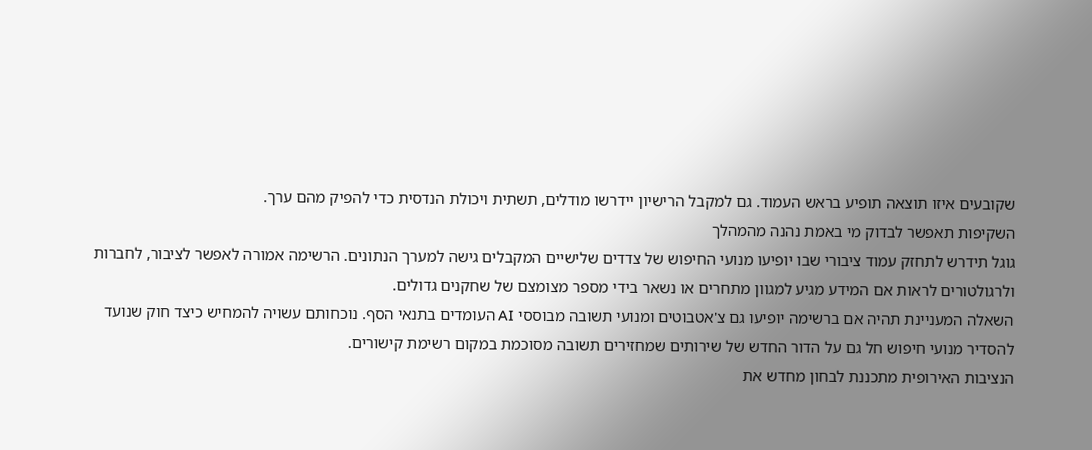שקובעים איזו תוצאה תופיע בראש העמוד. גם למקבל הרישיון יידרשו מודלים, תשתית ויכולת הנדסית כדי להפיק מהם ערך.
השקיפות תאפשר לבדוק מי באמת נהנה מהמהלך
גוגל תידרש לתחזק עמוד ציבורי שבו יופיעו מנועי החיפוש של צדדים שלישיים המקבלים גישה למערך הנתונים. הרשימה אמורה לאפשר לציבור, לחברות ולרגולטורים לראות אם המידע מגיע למגוון מתחרים או נשאר בידי מספר מצומצם של שחקנים גדולים.
השאלה המעניינת תהיה אם ברשימה יופיעו גם צ'אטבוטים ומנועי תשובה מבוססי AI העומדים בתנאי הסף. נוכחותם עשויה להמחיש כיצד חוק שנועד להסדיר מנועי חיפוש חל גם על הדור החדש של שירותים שמחזירים תשובה מסוכמת במקום רשימת קישורים.
הנציבות האירופית מתכננת לבחון מחדש את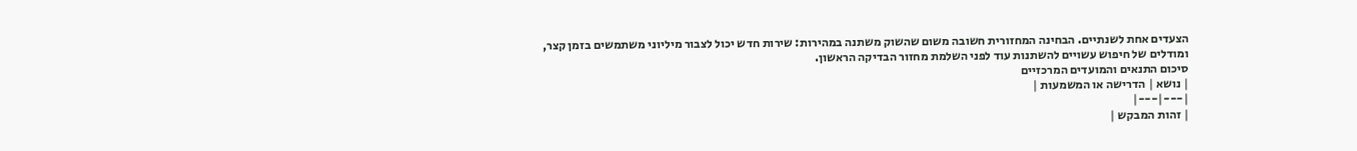הצעדים אחת לשנתיים. הבחינה המחזורית חשובה משום שהשוק משתנה במהירות: שירות חדש יכול לצבור מיליוני משתמשים בזמן קצר, ומודלים של חיפוש עשויים להשתנות עוד לפני השלמת מחזור הבדיקה הראשון.
סיכום התנאים והמועדים המרכזיים
| נושא | הדרישה או המשמעות |
|---|---|
| זהות המבקש |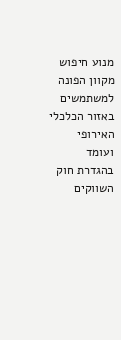מנוע חיפוש מקוון הפונה למשתמשים באזור הכלכלי האירופי ועומד בהגדרת חוק השווקים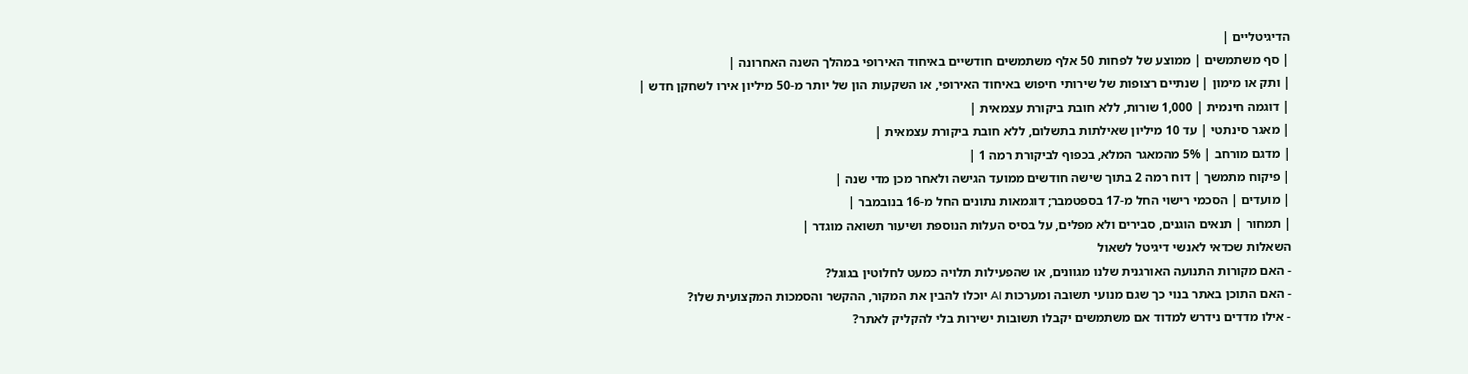הדיגיטליים |
| סף משתמשים | ממוצע של לפחות 50 אלף משתמשים חודשיים באיחוד האירופי במהלך השנה האחרונה |
| ותק או מימון | שנתיים רצופות של שירותי חיפוש באיחוד האירופי, או השקעות הון של יותר מ-50 מיליון אירו לשחקן חדש |
| דוגמה חינמית | 1,000 שורות, ללא חובת ביקורת עצמאית |
| מאגר סינתטי | עד 10 מיליון שאילתות בתשלום, ללא חובת ביקורת עצמאית |
| מדגם מורחב | 5% מהמאגר המלא, בכפוף לביקורת רמה 1 |
| פיקוח מתמשך | דוח רמה 2 בתוך שישה חודשים ממועד הגישה ולאחר מכן מדי שנה |
| מועדים | הסכמי רישוי החל מ-17 בספטמבר; דוגמאות נתונים החל מ-16 בנובמבר |
| תמחור | תנאים הוגנים, סבירים ולא מפלים, על בסיס העלות הנוספת ושיעור תשואה מוגדר |
השאלות שכדאי לאנשי דיגיטל לשאול
- האם מקורות התנועה האורגנית שלנו מגוונים, או שהפעילות תלויה כמעט לחלוטין בגוגל?
- האם התוכן באתר בנוי כך שגם מנועי תשובה ומערכות AI יוכלו להבין את המקור, ההקשר והסמכות המקצועית שלו?
- אילו מדדים נידרש למדוד אם משתמשים יקבלו תשובות ישירות בלי להקליק לאתר?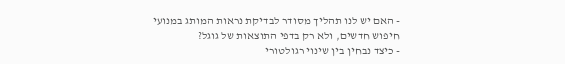- האם יש לנו תהליך מסודר לבדיקת נראות המותג במנועי חיפוש חדשים, ולא רק בדפי התוצאות של גוגל?
- כיצד נבחין בין שינוי רגולטורי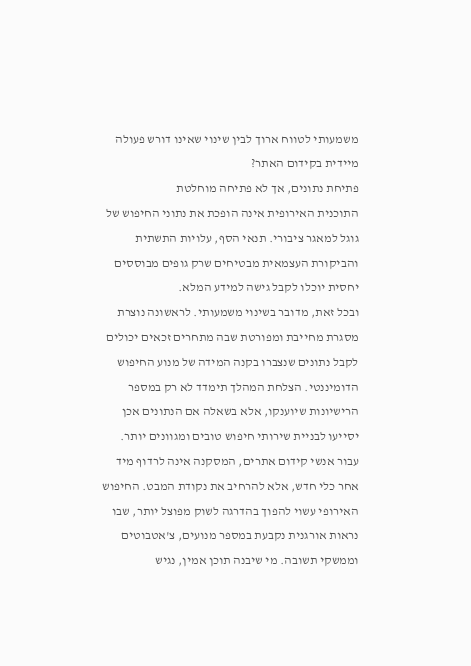משמעותי לטווח ארוך לבין שינוי שאינו דורש פעולה מיידית בקידום האתר?
פתיחת נתונים, אך לא פתיחה מוחלטת
התוכנית האירופית אינה הופכת את נתוני החיפוש של גוגל למאגר ציבורי. תנאי הסף, עלויות התשתית והביקורת העצמאית מבטיחים שרק גופים מבוססים יחסית יוכלו לקבל גישה למידע המלא.
ובכל זאת, מדובר בשינוי משמעותי. לראשונה נוצרת מסגרת מחייבת ומפורטת שבה מתחרים זכאים יכולים לקבל נתונים שנצברו בקנה המידה של מנוע החיפוש הדומיננטי. הצלחת המהלך תימדד לא רק במספר הרישיונות שיוענקו, אלא בשאלה אם הנתונים אכן יסייעו לבניית שירותי חיפוש טובים ומגוונים יותר.
עבור אנשי קידום אתרים, המסקנה אינה לרדוף מיד אחר כלי חדש, אלא להרחיב את נקודת המבט. החיפוש האירופי עשוי להפוך בהדרגה לשוק מפוצל יותר, שבו נראות אורגנית נקבעת במספר מנועים, צ'אטבוטים וממשקי תשובה. מי שיבנה תוכן אמין, נגיש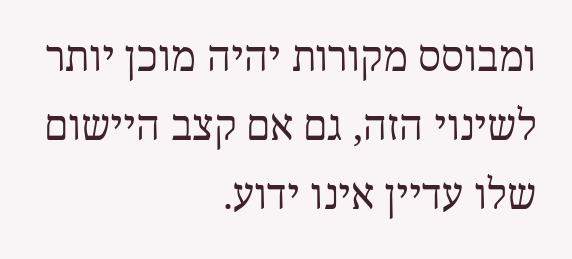ומבוסס מקורות יהיה מוכן יותר לשינוי הזה, גם אם קצב היישום שלו עדיין אינו ידוע.